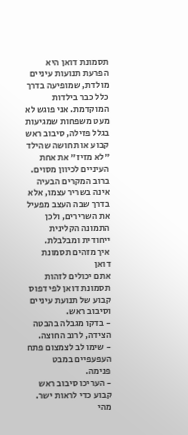תסמונת דואן היא הפרעת תנועות עיניים מולדת, שמופיעה בדרך כלל כבר בילדות המוקדמת. אני פוגש לא מעט משפחות שמגיעות בגלל פזילה, סיבוב ראש קבוע או תחושה שהילד "לא מזיז" את אחת העיניים לכיוון מסוים. ברוב המקרים הבעיה אינה בשריר עצמו, אלא בדרך שבה העצב מפעיל את השרירים, ולכן התמונה הקלינית ייחודית ומבלבלת.
איך מזהים תסמונת דואן
אתם יכולים לזהות תסמונת דואן לפי דפוס קבוע של תנועת עיניים וסיבוב ראש.
- בדקו מגבלה בהבטה הצידה, לרוב החוצה.
- שימו לב לצמצום פתח העפעפיים במבט פנימה.
- העריכו סיבוב ראש קבוע כדי לראות ישר.
מהי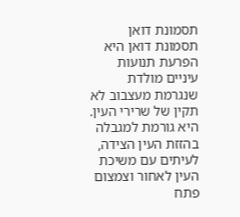תסמונת דואן
תסמונת דואן היא הפרעת תנועות עיניים מולדת שנגרמת מעצבוב לא תקין של שרירי העין. היא גורמת למגבלה בהזזת העין הצידה, לעיתים עם משיכת העין לאחור וצמצום פתח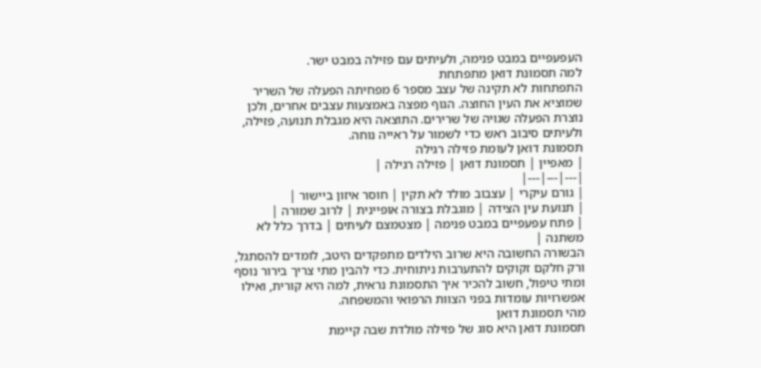העפעפיים במבט פנימה, ולעיתים עם פזילה במבט ישר.
למה תסמונת דואן מתפתחת
התפתחות לא תקינה של עצב מספר 6 מפחיתה הפעלה של השריר שמוציא את העין החוצה. הגוף מפצה באמצעות עצבים אחרים, ולכן נוצרת הפעלה שגויה של שרירים. התוצאה היא מגבלת תנועה, פזילה, ולעיתים סיבוב ראש כדי לשמור על ראייה נוחה.
תסמונת דואן לעומת פזילה רגילה
| מאפיין | תסמונת דואן | פזילה רגילה |
|---|---|---|
| גורם עיקרי | עצבוב מולד לא תקין | חוסר איזון ביישור |
| תנועת עין הצידה | מוגבלת בצורה אופיינית | לרוב שמורה |
| פתח עפעפיים במבט פנימה | מצטמצם לעיתים | בדרך כלל לא משתנה |
הבשורה החשובה היא שרוב הילדים מתפקדים היטב, לומדים להסתגל, ורק חלקם זקוקים להתערבות ניתוחית. כדי להבין מתי צריך בירור נוסף ומתי טיפול, חשוב להכיר איך התסמונת נראית, למה היא קורית, ואילו אפשרויות עומדות בפני הצוות הרפואי והמשפחה.
מהי תסמונת דואן
תסמונת דואן היא סוג של פזילה מולדת שבה קיימת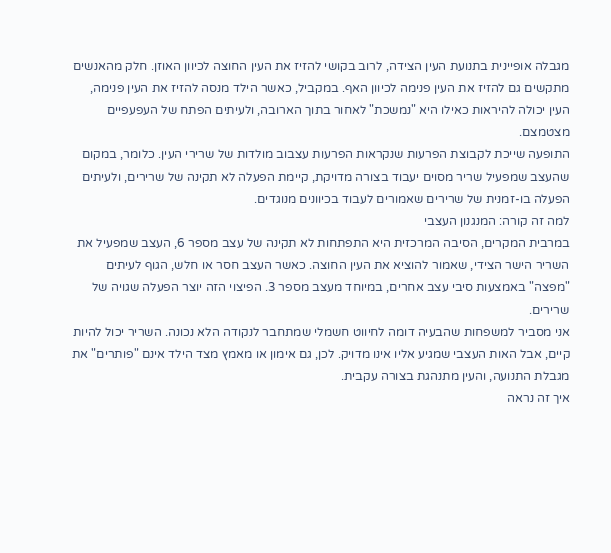מגבלה אופיינית בתנועת העין הצידה, לרוב בקושי להזיז את העין החוצה לכיוון האוזן. חלק מהאנשים מתקשים גם להזיז את העין פנימה לכיוון האף. במקביל, כאשר הילד מנסה להזיז את העין פנימה, העין יכולה להיראות כאילו היא "נמשכת" לאחור בתוך הארובה, ולעיתים הפתח של העפעפיים מצטמצם.
התופעה שייכת לקבוצת הפרעות שנקראות הפרעות עצבוב מולדות של שרירי העין. כלומר, במקום שהעצב שמפעיל שריר מסוים יעבוד בצורה מדויקת, קיימת הפעלה לא תקינה של שרירים, ולעיתים הפעלה בו-זמנית של שרירים שאמורים לעבוד בכיוונים מנוגדים.
למה זה קורה: המנגנון העצבי
במרבית המקרים, הסיבה המרכזית היא התפתחות לא תקינה של עצב מספר 6, העצב שמפעיל את השריר הישר הצידי, שאמור להוציא את העין החוצה. כאשר העצב חסר או חלש, הגוף לעיתים "מפצה" באמצעות סיבי עצב אחרים, במיוחד מעצב מספר 3. הפיצוי הזה יוצר הפעלה שגויה של שרירים.
אני מסביר למשפחות שהבעיה דומה לחיווט חשמלי שמתחבר לנקודה הלא נכונה. השריר יכול להיות קיים, אבל האות העצבי שמגיע אליו אינו מדויק. לכן, גם אימון או מאמץ מצד הילד אינם "פותרים" את מגבלת התנועה, והעין מתנהגת בצורה עקבית.
איך זה נראה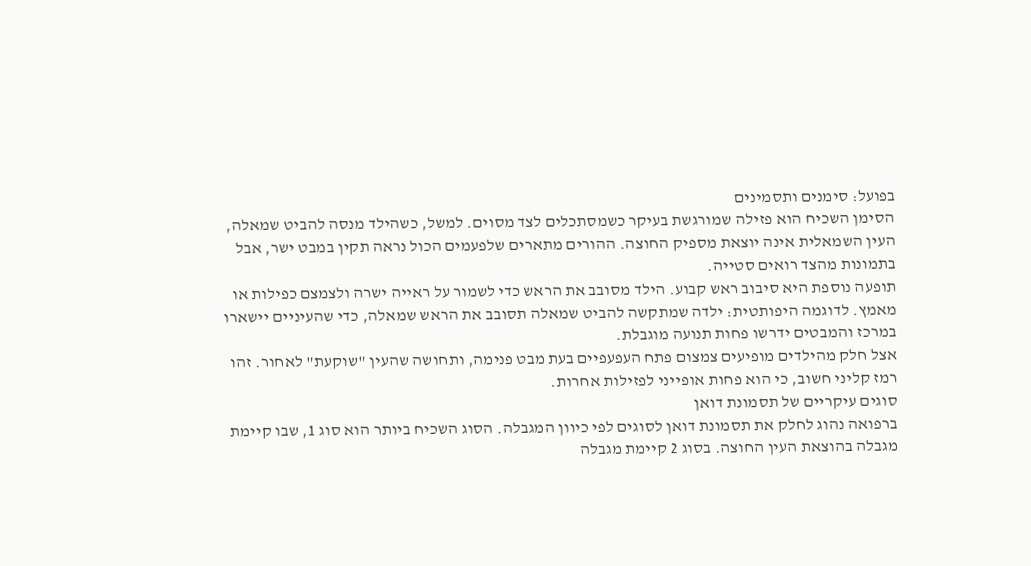בפועל: סימנים ותסמינים
הסימן השכיח הוא פזילה שמורגשת בעיקר כשמסתכלים לצד מסוים. למשל, כשהילד מנסה להביט שמאלה, העין השמאלית אינה יוצאת מספיק החוצה. ההורים מתארים שלפעמים הכול נראה תקין במבט ישר, אבל בתמונות מהצד רואים סטייה.
תופעה נוספת היא סיבוב ראש קבוע. הילד מסובב את הראש כדי לשמור על ראייה ישרה ולצמצם כפילות או מאמץ. לדוגמה היפותטית: ילדה שמתקשה להביט שמאלה תסובב את הראש שמאלה, כדי שהעיניים יישארו במרכז והמבטים ידרשו פחות תנועה מוגבלת.
אצל חלק מהילדים מופיעים צמצום פתח העפעפיים בעת מבט פנימה, ותחושה שהעין "שוקעת" לאחור. זהו רמז קליני חשוב, כי הוא פחות אופייני לפזילות אחרות.
סוגים עיקריים של תסמונת דואן
ברפואה נהוג לחלק את תסמונת דואן לסוגים לפי כיוון המגבלה. הסוג השכיח ביותר הוא סוג 1, שבו קיימת מגבלה בהוצאת העין החוצה. בסוג 2 קיימת מגבלה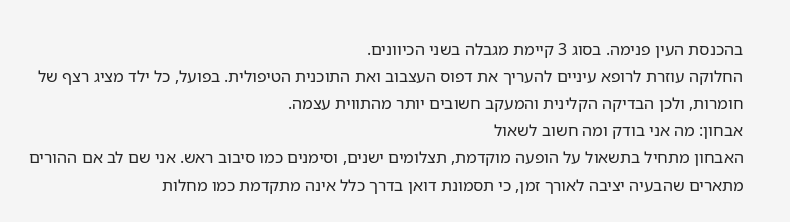בהכנסת העין פנימה. בסוג 3 קיימת מגבלה בשני הכיוונים.
החלוקה עוזרת לרופא עיניים להעריך את דפוס העצבוב ואת התוכנית הטיפולית. בפועל, כל ילד מציג רצף של חומרות, ולכן הבדיקה הקלינית והמעקב חשובים יותר מהתווית עצמה.
אבחון: מה אני בודק ומה חשוב לשאול
האבחון מתחיל בתשאול על הופעה מוקדמת, תצלומים ישנים, וסימנים כמו סיבוב ראש. אני שם לב אם ההורים מתארים שהבעיה יציבה לאורך זמן, כי תסמונת דואן בדרך כלל אינה מתקדמת כמו מחלות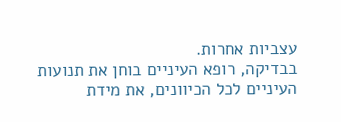עצביות אחרות.
בבדיקה, רופא העיניים בוחן את תנועות העיניים לכל הכיוונים, את מידת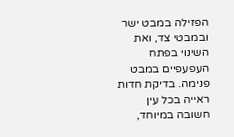הפזילה במבט ישר ובמבטי צד, ואת השינוי בפתח העפעפיים במבט פנימה. בדיקת חדות ראייה בכל עין חשובה במיוחד,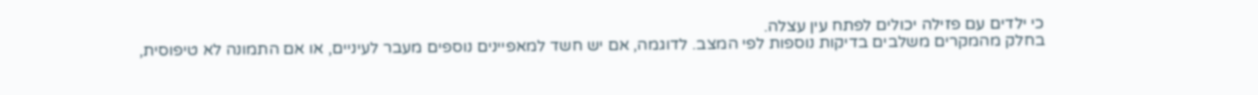כי ילדים עם פזילה יכולים לפתח עין עצלה.
בחלק מהמקרים משלבים בדיקות נוספות לפי המצב. לדוגמה, אם יש חשד למאפיינים נוספים מעבר לעיניים, או אם התמונה לא טיפוסית,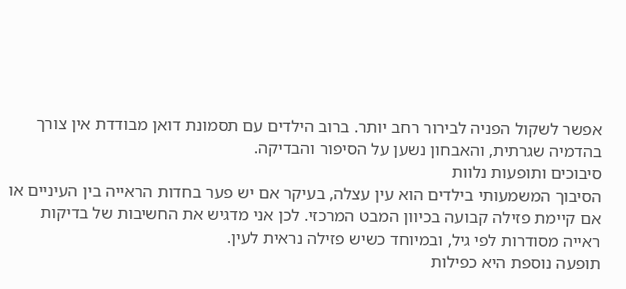אפשר לשקול הפניה לבירור רחב יותר. ברוב הילדים עם תסמונת דואן מבודדת אין צורך בהדמיה שגרתית, והאבחון נשען על הסיפור והבדיקה.
סיבוכים ותופעות נלוות
הסיבוך המשמעותי בילדים הוא עין עצלה, בעיקר אם יש פער בחדות הראייה בין העיניים או אם קיימת פזילה קבועה בכיוון המבט המרכזי. לכן אני מדגיש את החשיבות של בדיקות ראייה מסודרות לפי גיל, ובמיוחד כשיש פזילה נראית לעין.
תופעה נוספת היא כפילות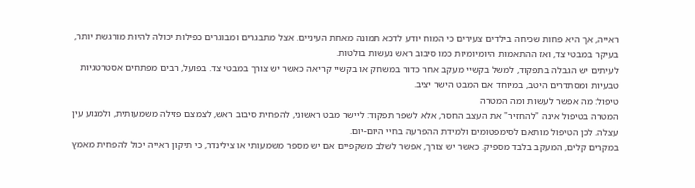ראייה, אך היא פחות שכיחה בילדים צעירים כי המוח יודע לדכא תמונה מאחת העיניים. אצל מתבגרים ומבוגרים כפילות יכולה להיות מורגשת יותר, בעיקר במבטי צד, ואז ההתאמות היומיומיות כמו סיבוב ראש נעשות בולטות.
לעיתים יש הגבלה בתפקוד, למשל בקשיי מעקב אחר כדור במשחק או בקשיי קריאה כאשר יש צורך במבטי צד. בפועל, רבים מפתחים אסטרטגיות טבעיות ומסתדרים היטב, במיוחד אם המבט הישר יציב.
טיפול: מה אפשר לעשות ומה המטרה
המטרה בטיפול אינה "להחזיר" את העצב החסר, אלא לשפר תפקוד: ליישר מבט ראשוני, להפחית סיבוב ראש, לצמצם פזילה משמעותית, ולמנוע עין עצלה. לכן הטיפול מותאם לסימפטומים ולמידת ההפרעה בחיי היום-יום.
במקרים קלים, המעקב בלבד מספיק. כאשר יש צורך, אפשר לשלב משקפיים אם יש מספר משמעותי או צילינדר, כי תיקון ראייה יכול להפחית מאמץ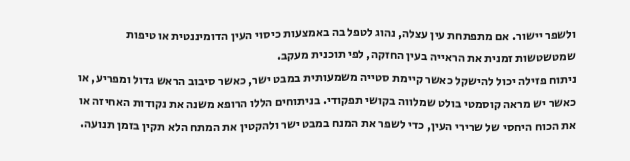ולשפר יישור. אם מתפתחת עין עצלה, נהוג לטפל בה באמצעות כיסוי העין הדומיננטית או טיפות שמטשטשות זמנית את הראייה בעין החזקה, לפי תוכנית מעקב.
ניתוח פזילה יכול להישקל כאשר קיימת סטייה משמעותית במבט ישר, כאשר סיבוב הראש גדול ומפריע, או כאשר יש מראה קוסמטי בולט שמלווה בקושי תפקודי. בניתוחים הללו הרופא משנה את נקודות האחיזה או את הכוח היחסי של שרירי העין, כדי לשפר את המנח במבט ישר ולהקטין את המתח הלא תקין בזמן תנועה.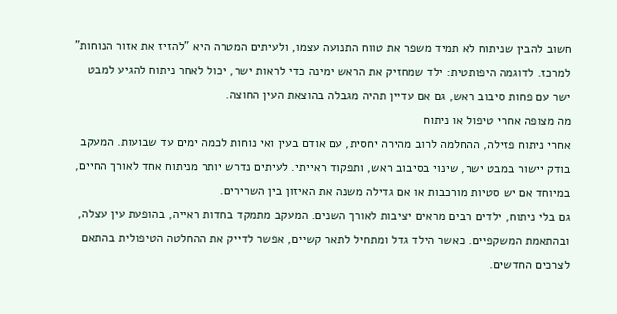חשוב להבין שניתוח לא תמיד משפר את טווח התנועה עצמו, ולעיתים המטרה היא "להזיז את אזור הנוחות" למרכז. לדוגמה היפותטית: ילד שמחזיק את הראש ימינה כדי לראות ישר, יכול לאחר ניתוח להגיע למבט ישר עם פחות סיבוב ראש, גם אם עדיין תהיה מגבלה בהוצאת העין החוצה.
מה מצופה אחרי טיפול או ניתוח
אחרי ניתוח פזילה, ההחלמה לרוב מהירה יחסית, עם אודם בעין ואי נוחות לכמה ימים עד שבועות. המעקב בודק יישור במבט ישר, שינוי בסיבוב ראש, ותפקוד ראייתי. לעיתים נדרש יותר מניתוח אחד לאורך החיים, במיוחד אם יש סטיות מורכבות או אם גדילה משנה את האיזון בין השרירים.
גם בלי ניתוח, ילדים רבים מראים יציבות לאורך השנים. המעקב מתמקד בחדות ראייה, בהופעת עין עצלה, ובהתאמת המשקפיים. כאשר הילד גדל ומתחיל לתאר קשיים, אפשר לדייק את ההחלטה הטיפולית בהתאם לצרכים החדשים.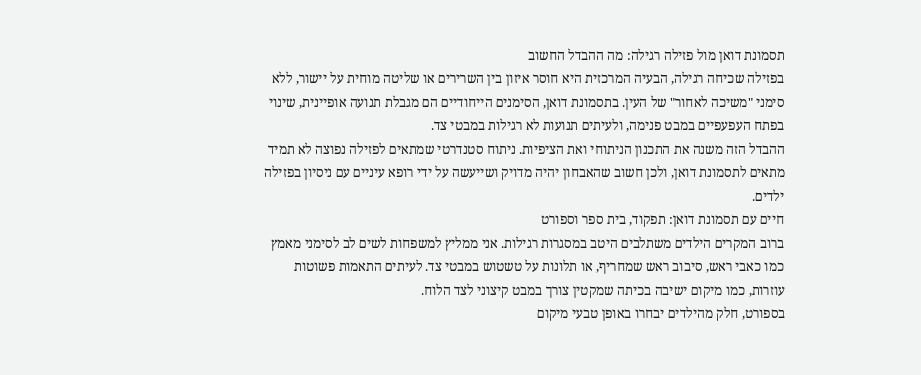תסמונת דואן מול פזילה רגילה: מה ההבדל החשוב
בפזילה שכיחה רגילה, הבעיה המרכזית היא חוסר איזון בין השרירים או שליטה מוחית על יישור, ללא סימני "משיכה לאחור" של העין. בתסמונת דואן, הסימנים הייחודיים הם מגבלת תנועה אופיינית, שינוי בפתח העפעפיים במבט פנימה, ולעיתים תנועות לא רגילות במבטי צד.
ההבדל הזה משנה את התכנון הניתוחי ואת הציפיות. ניתוח סטנדרטי שמתאים לפזילה נפוצה לא תמיד מתאים לתסמונת דואן, ולכן חשוב שהאבחון יהיה מדויק ושייעשה על ידי רופא עיניים עם ניסיון בפזילה ילדים.
חיים עם תסמונת דואן: תפקוד, בית ספר וספורט
ברוב המקרים הילדים משתלבים היטב במסגרות רגילות. אני ממליץ למשפחות לשים לב לסימני מאמץ כמו כאבי ראש, סיבוב ראש שמחריף, או תלונות על טשטוש במבטי צד. לעיתים התאמות פשוטות עוזרות, כמו מיקום ישיבה בכיתה שמקטין צורך במבט קיצוני לצד הלוח.
בספורט, חלק מהילדים יבחרו באופן טבעי מיקום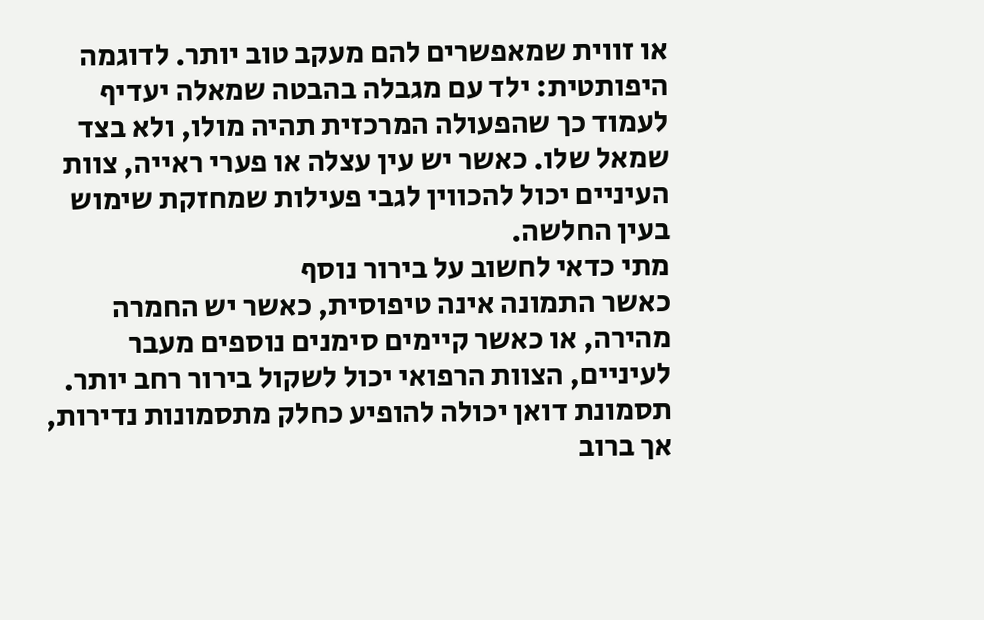או זווית שמאפשרים להם מעקב טוב יותר. לדוגמה היפותטית: ילד עם מגבלה בהבטה שמאלה יעדיף לעמוד כך שהפעולה המרכזית תהיה מולו, ולא בצד שמאל שלו. כאשר יש עין עצלה או פערי ראייה, צוות העיניים יכול להכווין לגבי פעילות שמחזקת שימוש בעין החלשה.
מתי כדאי לחשוב על בירור נוסף
כאשר התמונה אינה טיפוסית, כאשר יש החמרה מהירה, או כאשר קיימים סימנים נוספים מעבר לעיניים, הצוות הרפואי יכול לשקול בירור רחב יותר. תסמונת דואן יכולה להופיע כחלק מתסמונות נדירות, אך ברוב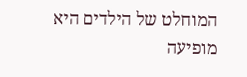המוחלט של הילדים היא מופיעה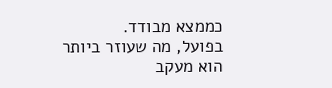כממצא מבודד.
בפועל, מה שעוזר ביותר הוא מעקב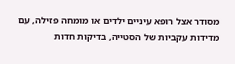מסודר אצל רופא עיניים ילדים או מומחה פזילה, עם מדידות עקביות של הסטייה, בדיקות חדות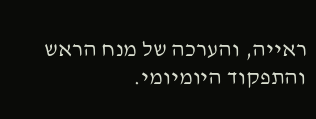ראייה, והערכה של מנח הראש והתפקוד היומיומי.